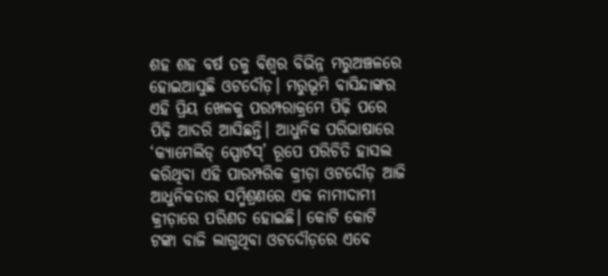ଶହ ଶହ ବର୍ଷ ତଳୁ ବିଶ୍ବର ବିଭିନ୍ନ ମରୁଅଞ୍ଚଳରେ ହୋଇଆସୁଛି ଓଟଦୌଡ଼। ମରୁଭୂମି ବାସିନ୍ଦାଙ୍କର ଏହି ପ୍ରିୟ ଖେଳକୁ ପରମ୍ପରାକ୍ରମେ ପିଢ଼ି ପରେ ପିଢ଼ି ଆଦରି ଆସିଛନ୍ତି। ଆଧୁନିକ ପରିଭାଷାରେ ‘କ୍ୟାମେଲିଡ୍ ସ୍ପୋର୍ଟସ୍’ ରୂପେ ପରିଚିତି ହାସଲ କରିଥିବା ଏହି ପାରମ୍ପରିକ କ୍ରୀଡ଼ା ଓଟଦୌଡ଼ ଆଜି ଆଧୁନିକତାର ସମ୍ମିଶ୍ରଣରେ ଏକ ନାମୀଦାମୀ କ୍ରୀଡ଼ାରେ ପରିଣତ ହୋଇଛି। କୋଟି କୋଟି ଟଙ୍କା ବାଜି ଲାଗୁଥିବା ଓଟଦୌଡ଼ରେ ଏବେ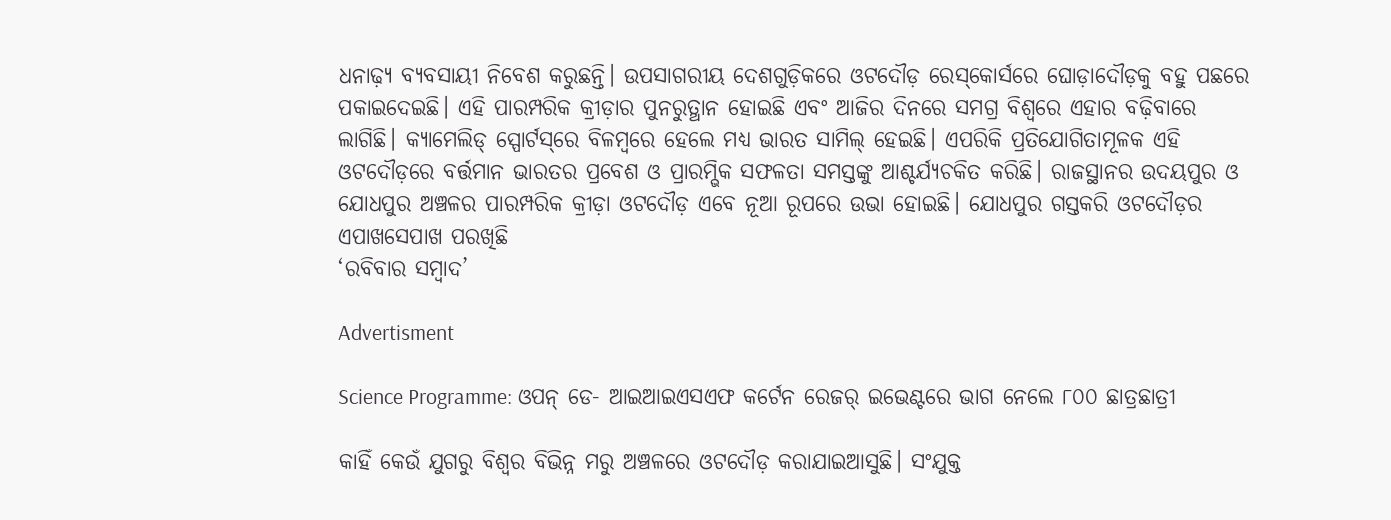ଧନାଢ଼୍ୟ ବ୍ୟବସାୟୀ ନିବେଶ କରୁଛନ୍ତି। ଉପସାଗରୀୟ ଦେଶଗୁଡ଼ିକରେ ଓଟଦୌଡ଼ ରେସ୍‌କୋର୍ସରେ ଘୋଡ଼ାଦୌଡ଼କୁ ବହୁ ପଛରେ ପକାଇଦେଇଛି। ଏହି ପାରମ୍ପରିକ କ୍ରୀଡ଼ାର ପୁନରୁତ୍ଥାନ ହୋଇଛି ଏବଂ ଆଜିର ଦିନରେ ସମଗ୍ର ବିଶ୍ୱରେ ଏହାର ବଢ଼ିବାରେ ଲାଗିଛି। କ୍ୟାମେଲିଡ୍ ସ୍ପୋର୍ଟସ୍‌ରେ ବିଳମ୍ବରେ ହେଲେ ମଧ୍ୟ ଭାରତ ସାମିଲ୍‌ ହେଇଛି। ଏପରିକି ପ୍ରତିଯୋଗିତାମୂଳକ ଏହି ଓଟଦୌଡ଼ରେ ବର୍ତ୍ତମାନ ଭାରତର ପ୍ରବେଶ ଓ ପ୍ରାରମ୍ଭିକ ସଫଳତା ସମସ୍ତଙ୍କୁ ଆଶ୍ଚର୍ଯ୍ୟଚକିତ କରିଛି। ରାଜସ୍ଥାନର ଉଦୟପୁର ଓ ଯୋଧପୁର ଅଞ୍ଚଳର ପାରମ୍ପରିକ କ୍ରୀଡ଼ା ଓଟଦୌଡ଼ ଏବେ ନୂଆ ରୂପରେ ଉଭା ହୋଇଛି। ଯୋଧପୁର ଗସ୍ତକରି ଓଟଦୌଡ଼ର ଏପାଖସେପାଖ ପରଖିଛି
‘ରବିବାର ସମ୍ବାଦ’

Advertisment

Science Programme: ଓପନ୍ ଡେ- ଆଇଆଇଏସଏଫ କର୍ଟେନ ରେଜର୍ ଇଭେଣ୍ଟରେ ଭାଗ ନେଲେ ୮୦୦ ଛାତ୍ରଛାତ୍ରୀ

କାହିଁ କେଉଁ ଯୁଗରୁ ବିଶ୍ବର ବିଭିନ୍ନ ମରୁ ଅଞ୍ଚଳରେ ଓଟଦୌଡ଼ କରାଯାଇଆସୁଛି। ସଂଯୁକ୍ତ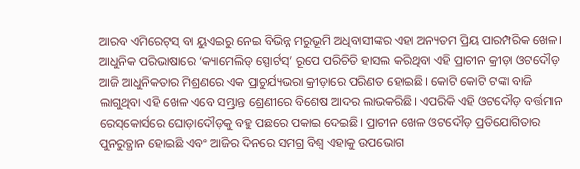ଆରବ ଏମିରେଟ୍‌ସ୍‌ ବା ୟୁଏଇରୁ ନେଇ ବିଭିନ୍ନ ମରୁଭୂମି ଅଧିବାସୀଙ୍କର ଏହା ଅନ୍ୟତମ ପ୍ରିୟ ପାରମ୍ପରିକ ଖେଳ। ଆଧୁନିକ ପରିଭାଷାରେ ‘କ୍ୟାମେଲିଡ୍ ସ୍ପୋର୍ଟସ୍’ ରୂପେ ପରିଚିତି ହାସଲ କରିଥିବା ଏହି ପ୍ରାଚୀନ କ୍ରୀଡ଼ା ଓଟଦୌଡ଼ ଆଜି ଆଧୁନିକତାର ମିଶ୍ରଣରେ ଏକ ପ୍ରାଚୁର୍ଯ୍ୟଭରା କ୍ରୀଡ଼ାରେ ପରିଣତ ହୋଇଛି। କୋଟି କୋଟି ଟଙ୍କା ବାଜି ଲାଗୁଥିବା ଏହି ଖେଳ ଏବେ ସମ୍ଭ୍ରାନ୍ତ ଶ୍ରେଣୀରେ ବିଶେଷ ଆଦର ଲାଭକରିଛି। ଏପରିକି ଏହି ଓଟଦୌଡ଼ ବର୍ତ୍ତମାନ ରେସ୍‌କୋର୍ସରେ ଘୋଡ଼ାଦୌଡ଼କୁ ବହୁ ପଛରେ ପକାଇ ଦେଇଛି। ପ୍ରାଚୀନ ଖେଳ ଓଟଦୌଡ଼ ପ୍ରତିଯୋଗିତାର ପୁନରୁତ୍ଥାନ ହୋଇଛି ଏବଂ ଆଜିର ଦିନରେ ସମଗ୍ର ବିଶ୍ୱ ଏହାକୁ ଉପଭୋଗ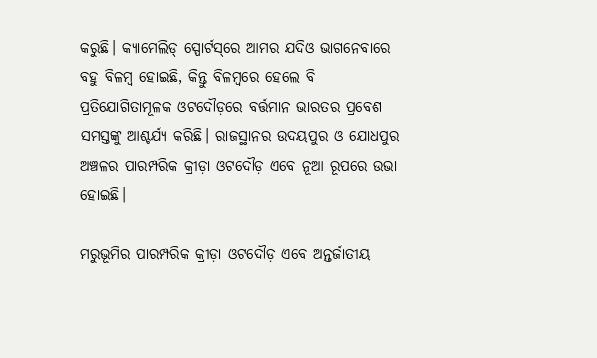କରୁଛି। କ୍ୟାମେଲିଡ୍ ସ୍ପୋର୍ଟସ୍‌ରେ ଆମର ଯଦିଓ ଭାଗନେବାରେ ବହୁ ବିଳମ୍ବ ହୋଇଛି, କିନ୍ତୁ ବିଳମ୍ବରେ ହେଲେ ବି ପ୍ରତିଯୋଗିତାମୂଳକ ଓଟଦୌଡ଼ରେ ବର୍ତ୍ତମାନ ଭାରତର ପ୍ରବେଶ ସମସ୍ତଙ୍କୁ ଆଶ୍ଚର୍ଯ୍ୟ କରିଛି। ରାଜସ୍ଥାନର ଉଦୟପୁର ଓ ଯୋଧପୁର ଅଞ୍ଚଳର ପାରମ୍ପରିକ କ୍ରୀଡ଼ା ଓଟଦୌଡ଼ ଏବେ ନୂଆ ରୂପରେ ଉଭା ହୋଇଛି।

ମରୁଭୂମିର ପାରମ୍ପରିକ କ୍ରୀଡ଼ା ଓଟଦୌଡ଼ ଏବେ ଅନ୍ତର୍ଜାତୀୟ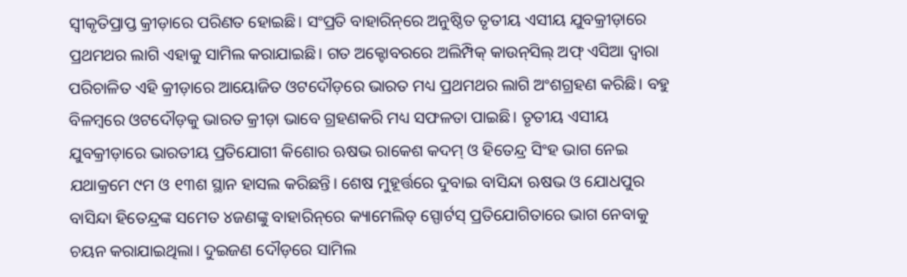ସ୍ବୀକୃତିପ୍ରାପ୍ତ କ୍ରୀଡ଼ାରେ ପରିଣତ ହୋଇଛି। ସଂପ୍ରତି ବାହାରିନ୍‌ରେ ଅନୁଷ୍ଠିତ ତୃତୀୟ ଏସୀୟ ଯୁବକ୍ରୀଡ଼ାରେ ପ୍ରଥମଥର ଲାଗି ଏହାକୁ ସାମିଲ କରାଯାଇଛି। ଗତ ଅକ୍ଟୋବରରେ ଅଲିମ୍ପିକ୍‌ କାଉନ୍‌ସିଲ୍‌ ଅଫ୍‌ ଏସିଆ ଦ୍ବାରା ପରିଚାଳିତ ଏହି କ୍ରୀଡ଼ାରେ ଆୟୋଜିତ ଓଟଦୌଡ଼ରେ ଭାରତ ମଧ୍ୟ ପ୍ରଥମଥର ଲାଗି ଅଂଶଗ୍ରହଣ କରିଛି। ବହୁ ବିଳମ୍ବରେ ଓଟଦୌଡ଼କୁ ଭାରତ କ୍ରୀଡ଼ା ଭାବେ ଗ୍ରହଣକରି ମଧ୍ୟ ସଫଳତା ପାଇଛି। ତୃତୀୟ ଏସୀୟ ଯୁବକ୍ରୀଡ଼ାରେ ଭାରତୀୟ ପ୍ରତିଯୋଗୀ କିଶୋର ଋଷଭ ରାକେଶ କଦମ୍‌ ଓ ହିତେନ୍ଦ୍ର ସିଂହ ଭାଗ ନେଇ ଯଥାକ୍ରମେ ୯ମ ଓ ୧୩ଶ ସ୍ଥାନ ହାସଲ କରିଛନ୍ତି। ଶେଷ ମୁହୂର୍ତ୍ତରେ ଦୁବାଇ ବାସିନ୍ଦା ଋଷଭ ଓ ‌ଯୋଧପୁର ବାସିନ୍ଦା ହିତେନ୍ଦ୍ରଙ୍କ ସମେତ ୪ଜଣଙ୍କୁ ବାହାରିନ୍‌ରେ କ୍ୟାମେଲିଡ୍‌ ସ୍ପୋର୍ଟସ୍‌ ପ୍ରତିଯୋଗିତାରେ ଭାଗ ନେବାକୁ ଚୟନ କରାଯାଇଥିଲା। ଦୁଇଜଣ ଦୌଡ଼ରେ ସାମିଲ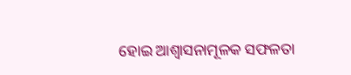ହୋଇ ଆଶ୍ବାସନାମୂଳକ ସଫଳତା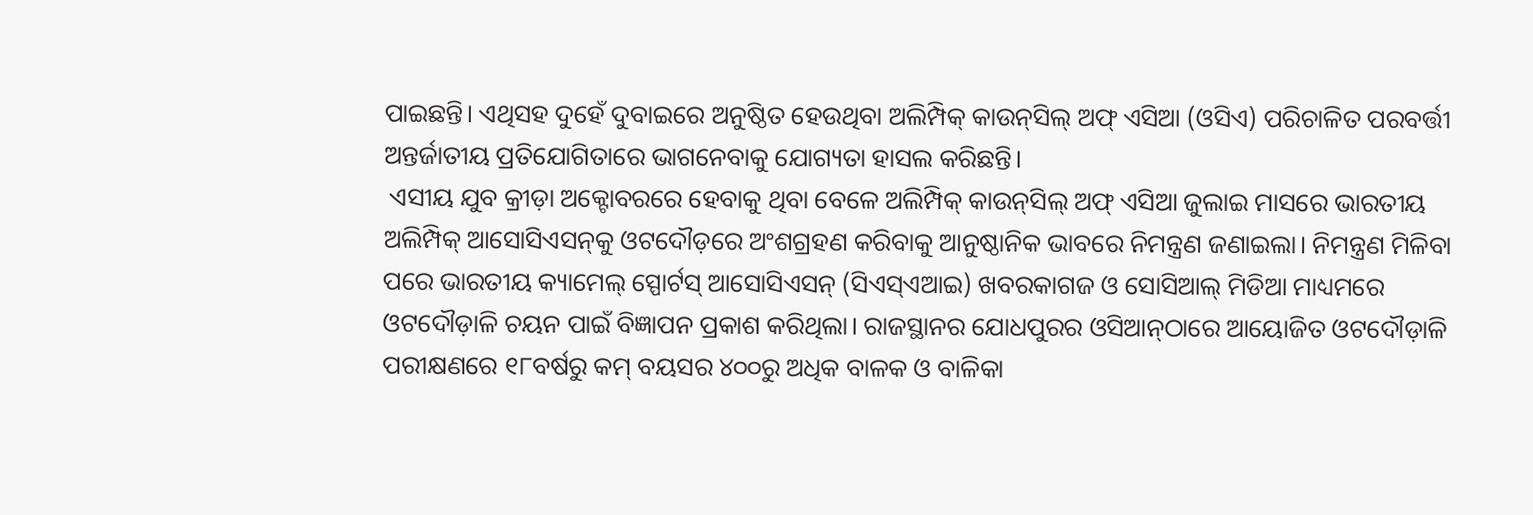ପାଇଛନ୍ତି। ଏଥିସହ ଦୁହେଁ ଦୁବାଇରେ ଅନୁଷ୍ଠିତ ହେଉଥିବା ଅଲିମ୍ପିକ୍ କାଉନ୍‌ସିଲ୍ ଅଫ୍ ଏସିଆ (ଓସିଏ) ପରିଚାଳିତ ପରବର୍ତ୍ତୀ ଅନ୍ତର୍ଜାତୀୟ ପ୍ରତିଯୋଗିତାରେ ଭାଗନେବାକୁ ଯୋଗ୍ୟତା ହାସଲ କରିଛନ୍ତି।
 ଏସୀୟ ଯୁବ କ୍ରୀଡ଼ା ଅକ୍ଟୋବରରେ ହେବାକୁ ଥିବା ବେଳେ ଅଲିମ୍ପିକ୍ କାଉନ୍‌ସିଲ୍ ଅଫ୍ ଏସିଆ ଜୁଲାଇ ମାସରେ ଭାରତୀୟ ଅଲିମ୍ପିକ୍ ଆସୋସିଏସନ୍‌କୁ ଓଟଦୌଡ଼ରେ ଅଂଶଗ୍ରହଣ କରିବାକୁ ଆନୁଷ୍ଠାନିକ ଭାବରେ ନିମନ୍ତ୍ରଣ ଜଣାଇଲା। ନିମନ୍ତ୍ରଣ ମିଳିବା ପରେ ଭାରତୀୟ କ୍ୟାମେଲ୍‌ ସ୍ପୋର୍ଟସ୍ ଆସୋସିଏସନ୍ (ସିଏସ୍ଏଆଇ) ଖବରକାଗଜ ଓ ସୋସିଆଲ୍‌ ମିଡିଆ ମାଧ୍ୟମରେ ଓଟଦୌଡ଼ାଳି ଚୟନ ପାଇଁ ବିଜ୍ଞାପନ ପ୍ରକାଶ କରିଥିଲା। ରାଜସ୍ଥାନର ଯୋଧପୁରର ଓସିଆନ୍‌ଠାରେ ଆ‌ୟୋଜିତ ଓଟଦୌଡ଼ାଳି ପରୀକ୍ଷଣରେ ୧୮ବର୍ଷରୁ କମ୍ ବୟସର ୪୦୦ରୁ ଅଧିକ ବାଳକ ଓ ବାଳିକା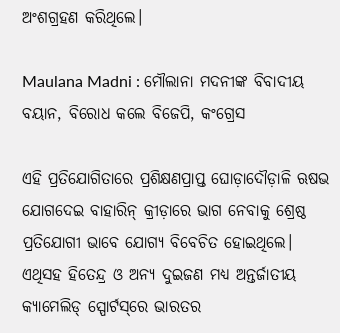ଅଂଶଗ୍ରହଣ କରିଥିଲେ।

Maulana Madni : ମୌଲାନା ମଦନୀଙ୍କ ବିବାଦୀୟ ବୟାନ, ବିରୋଧ କଲେ ବିଜେପି, କଂଗ୍ରେସ

ଏହି ପ୍ରତିଯୋଗିତାରେ ପ୍ରଶିକ୍ଷଣପ୍ରାପ୍ତ ଘୋଡ଼ା‌ଦୌଡ଼‌ାଳି ଋଷଭ ଯୋଗଦେଇ ବାହାରିନ୍‌ କ୍ରୀଡ଼ାରେ ଭାଗ ନେବାକୁ ଶ୍ରେଷ୍ଠ ପ୍ରତିଯୋଗୀ ଭାବେ ଯୋଗ୍ୟ ବିବେଚିତ ହୋଇଥିଲେ। ଏଥିସହ ହିତେନ୍ଦ୍ର ଓ ଅନ୍ୟ ଦୁଇଜଣ ମଧ୍ୟ ଅନ୍ତର୍ଜାତୀୟ କ୍ୟାମେଲିଡ୍ ସ୍ପୋର୍ଟସ୍‌ରେ ଭାରତର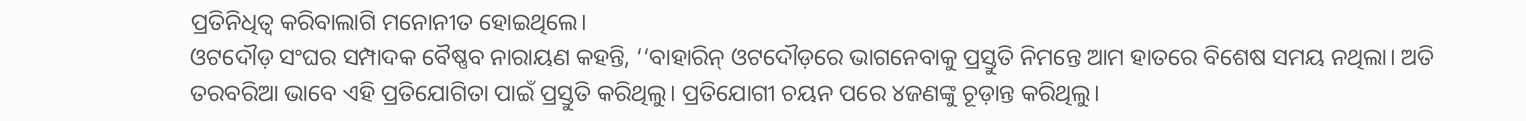ପ୍ରତିନିଧିତ୍ବ କରିବାଲାଗି ମନୋନୀତ ହୋଇଥିଲେ।
ଓଟଦୌଡ଼ ସଂଘର ସମ୍ପାଦକ ବୈଷ୍ଣବ ନାରାୟଣ କହନ୍ତି, ‘‘ବାହାରିନ୍‌ ଓଟଦୌଡ଼ରେ ଭାଗନେବାକୁ ପ୍ରସ୍ତୁତି ନିମନ୍ତେ ଆମ ହାତରେ ବିଶେଷ ସମୟ ନଥିଲା। ଅତି ତରବରିଆ ଭାବେ ଏହି ପ୍ରତିଯୋଗିତା ପାଇଁ ପ୍ରସ୍ତୁତି କରିଥିଲୁ। ପ୍ରତିଯୋଗୀ ଚୟନ ପରେ ୪ଜଣଙ୍କୁ ଚୂଡ଼ାନ୍ତ କରିଥିଲୁ।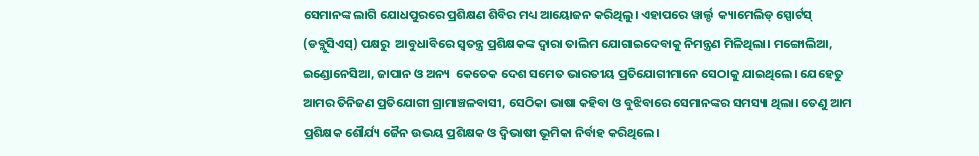ସେମାନଙ୍କ ଲାଗି ଯୋଧପୁରରେ ପ୍ରଶିକ୍ଷଣ ଶିବିର ମଧ୍ୟ ଆୟୋଜନ କରିଥିଲୁ। ଏହାପରେ ୱାର୍ଲ୍ଡ  କ୍ୟାମେଲିଡ୍ ସ୍ପୋର୍ଟସ୍ (ଡବ୍ଲୁସିଏସ୍) ପକ୍ଷରୁ  ଆବୁଧାବିରେ ସ୍ୱତନ୍ତ୍ର ପ୍ରଶିକ୍ଷକଙ୍କ ଦ୍ୱାରା ତାଲିମ ଯୋଗାଇଦେବାକୁ ନିମନ୍ତ୍ରଣ ମିଳିଥିଲା। ମଙ୍ଗୋଲିଆ, ଇଣ୍ଡୋନେସିଆ, ଜାପାନ ଓ ଅନ୍ୟ  କେତେକ ଦେଶ ସମେତ ଭାରତୀୟ ପ୍ରତିଯୋଗୀମାନେ ସେଠାକୁ ଯାଇଥିଲେ। ଯେହେତୁ ଆମର ତିନିଜଣ ପ୍ରତିଯୋଗୀ ଗ୍ରାମାଞ୍ଚଳବାସୀ, ସେଠିକା ଭାଷା କହିବା‌ ଓ ବୁଝିବାରେ ସେମାନଙ୍କର ସମସ୍ୟା ଥିଲା। ତେଣୁ ଆମ ପ୍ରଶିକ୍ଷକ ଶୌର୍ଯ୍ୟ ଜୈନ ଉଭୟ ପ୍ରଶିକ୍ଷକ ଓ ଦ୍ବିଭାଷୀ ଭୂମିକା ନିର୍ବାହ କରିଥିଲେ।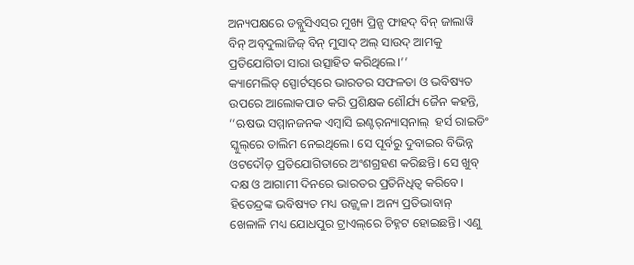ଅନ୍ୟପକ୍ଷରେ ଡବ୍ଲୁସିଏସ୍‌ର ମୁଖ୍ୟ ପ୍ରିନ୍ସ ଫାହଦ୍ ବିନ୍ ଜାଲାୱି ବିନ୍ ଅବ୍‌ଦୁଲାଜିଜ୍ ବିନ୍ ମୁସାଦ୍ ଅଲ୍ ସାଉଦ୍ ଆମକୁ ପ୍ରତିଯୋଗିତା ସାରା ଉତ୍ସାହିତ କରିଥିଲେ।’’
କ୍ୟାମେଲିଡ୍ ସ୍ପୋର୍ଟସ୍‌ରେ ଭାରତର ସଫଳତା ଓ ଭବିଷ୍ୟତ ଉପରେ ଆଲୋକପାତ କରି ପ୍ରଶିକ୍ଷକ ଶୌର୍ଯ୍ୟ ଜୈନ କହନ୍ତି, ‘‘ଋଷଭ ସମ୍ମାନଜନକ ଏମ୍ବାସି ଇଣ୍ଟର୍‌ନ୍ୟାସ୍‌ନାଲ୍‌  ହର୍ସ ରାଇଡିଂ ସ୍କୁଲ୍‌ରେ ତାଲିମ ନେଇଥିଲେ। ସେ ପୂର୍ବରୁ ଦୁବାଇର ବିଭିନ୍ନ ଓଟଦୌଡ଼ ପ୍ରତିଯୋଗିତାରେ ଅଂଶଗ୍ରହଣ କରିଛନ୍ତି। ସେ ଖୁବ୍‌ ଦକ୍ଷ ଓ ଆଗାମୀ ଦିନରେ ଭାରତର ପ୍ରତିନିଧିତ୍ବ କରିବେ। ହିତେନ୍ଦ୍ରଙ୍କ ଭବିଷ୍ୟତ ମଧ୍ୟ ଉଜ୍ଜ୍ବଳ। ଅନ୍ୟ ପ୍ରତିଭାବାନ୍‌ ଖେଳାଳି ମଧ୍ୟ ଯୋଧପୁର ଟ୍ରାଏଲ୍‌ରେ ଚିହ୍ନଟ ହୋଇଛନ୍ତି। ଏଣୁ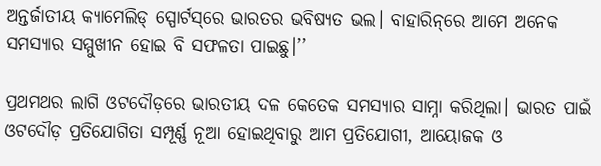ଅନ୍ତର୍ଜାତୀୟ କ୍ୟାମେଲିଡ୍ ସ୍ପୋର୍ଟସ୍‌ରେ ଭାରତର ଭବିଷ୍ୟତ ଭଲ। ବାହାରିନ୍‌ରେ ଆମେ ଅନେକ ସମସ୍ୟାର ସମ୍ମୁଖୀନ ହୋଇ ବି ସଫଳତା ପାଇଛୁ।’’

ପ୍ରଥମଥର ଲାଗି ଓଟଦୌଡ଼ରେ ଭାରତୀୟ ଦଳ କେତେକ ସମସ୍ୟାର ସାମ୍ନା କରିଥିଲା। ଭାରତ ପାଇଁ ଓଟଦୌଡ଼ ପ୍ରତିଯୋଗିତା ସମ୍ପୂର୍ଣ୍ଣ ନୂଆ ହୋଇଥିବାରୁ ଆମ ପ୍ରତିଯୋଗୀ, ଆୟୋଜକ ଓ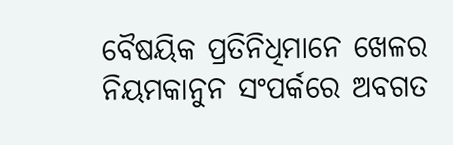ବୈଷୟିକ ପ୍ରତିନିଧିମାନେ ଖେଳର ନିୟମକାନୁନ ସଂପର୍କରେ ଅବଗତ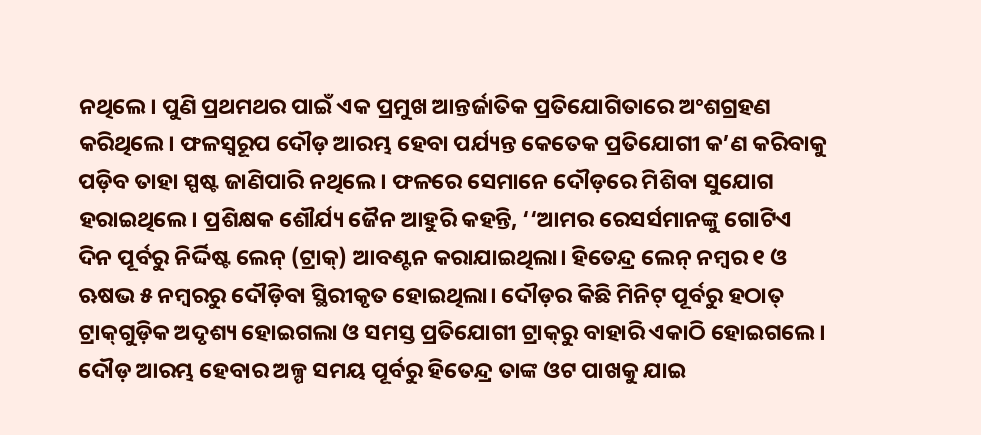ନଥିଲେ। ପୁଣି ପ୍ରଥମଥର ପାଇଁ ଏକ ପ୍ରମୁଖ ଆନ୍ତର୍ଜାତିକ ପ୍ରତିଯୋଗିତାରେ ଅଂଶଗ୍ରହଣ କରିଥିଲେ। ଫଳସ୍ୱରୂପ ଦୌଡ଼ ଆରମ୍ଭ ହେବା ପର୍ଯ୍ୟନ୍ତ କେତେକ ପ୍ରତିଯୋଗୀ କ’ଣ କରିବାକୁ ପଡ଼ିବ ତାହା ସ୍ପଷ୍ଟ ଜାଣିପାରି ନଥିଲେ। ଫଳରେ ସେମାନେ ଦୌଡ଼ରେ ମିଶିବା ସୁଯୋଗ ହରାଇଥିଲେ। ପ୍ରଶିକ୍ଷକ ଶୌର୍ଯ୍ୟ ଜୈନ ଆହୁରି କହନ୍ତି, ‘‘ଆମର ରେସର୍ସମାନଙ୍କୁ ଗୋଟିଏ ଦିନ ପୂର୍ବରୁ ନିର୍ଦ୍ଦିଷ୍ଟ ଲେନ୍ (ଟ୍ରାକ୍‌) ଆବଣ୍ଟନ କରାଯାଇଥିଲା। ହିତେନ୍ଦ୍ର ଲେନ୍ ନମ୍ବର ୧ ଓ ଋଷଭ ୫ ନମ୍ବରରୁ ଦୌଡ଼ିବା ସ୍ଥିରୀକୃତ ହୋଇଥିଲା। ଦୌଡ଼ର କିଛି ମିନିଟ୍ ପୂର୍ବରୁ ହଠାତ୍‌ ଟ୍ରାକ୍‌ଗୁଡ଼ିକ ଅଦୃଶ୍ୟ ହୋଇଗଲା ଓ ସମସ୍ତ ପ୍ରତିଯୋଗୀ ଟ୍ରାକ୍‌ରୁ ବାହାରି ଏକାଠି ହୋଇଗଲେ। ଦୌଡ଼ ଆରମ୍ଭ ହେବାର ଅଳ୍ପ ସମୟ ପୂର୍ବରୁ ହିତେନ୍ଦ୍ର ତାଙ୍କ ଓଟ ପାଖକୁ ଯାଇ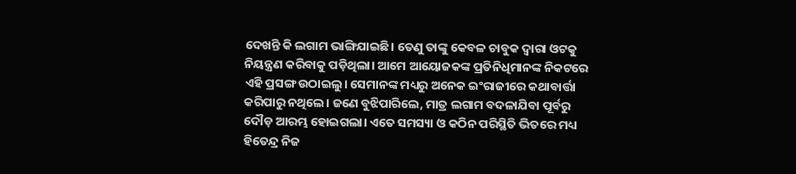ଦେଖନ୍ତି କି ଲଗାମ ଭାଙ୍ଗିଯାଇଛି। ତେଣୁ ତାଙ୍କୁ କେବଳ ଚାବୁକ ଦ୍ୱାରା ଓଟକୁ ନିୟନ୍ତ୍ରଣ କରିବାକୁ ପଡ଼ିଥିଲା। ଆମେ ଆୟୋଜକଙ୍କ ପ୍ରତିନିଧିମାନଙ୍କ ନିକଟରେ ଏହି ପ୍ରସଙ୍ଗ ଉଠାଇଲୁ। ସେମାନଙ୍କ ମଧ୍ୟରୁ ଅନେକ ଇଂରାଜୀରେ କଥାବାର୍ତ୍ତା କରିପାରୁ ନଥିଲେ। ଜଣେ ବୁଝିପାରିଲେ, ମାତ୍ର ଲଗାମ ବଦଳାଯିବା ପୂର୍ବରୁ ଦୌଡ଼ ଆରମ୍ଭ ହୋଇଗଲା। ଏତେ ସମସ୍ୟା ଓ କଠିନ ପରିସ୍ଥିତି ଭିତରେ ମଧ୍ୟ ହିତେନ୍ଦ୍ର ନିଜ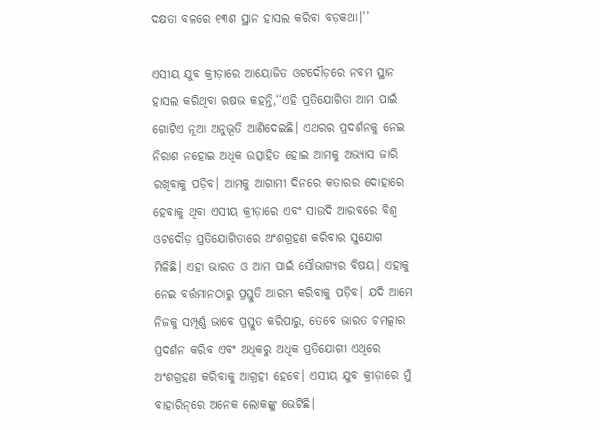ଦକ୍ଷତା ବଳରେ ୧୩ଶ ସ୍ଥାନ ହାସଲ କରିବା ବଡ଼କଥା।’’

ଏସୀୟ ଯୁବ କ୍ରୀଡ଼ାରେ ଆୟୋଜିତ ଓଟଦୌଡ଼ରେ ନବମ ସ୍ଥାନ ହାସଲ କରିଥିବା ଋଷଭ କହନ୍ତି,‘‘ଏହି ପ୍ରତିଯୋଗିତା ଆମ ପାଇଁ ଗୋଟିଏ ନୂଆ ଅନୁଭୂତି ଆଣିଦେଇଛି। ଏଥରର ପ୍ରଦର୍ଶନକୁ ନେଇ ନିରାଶ ନହୋଇ ଅଧିକ ଉତ୍ସାହିତ ହୋଇ ଆମକୁ ଅଭ୍ୟାସ ଜାରି ରଖିବାକୁ ପଡ଼ିବ। ଆମକୁ ଆଗାମୀ ଦିନରେ କତାରର ଦୋହାରେ ହେବାକୁ ଥିବା ଏସୀୟ କ୍ରୀଡ଼ାରେ ଏବଂ ସାଉଦି ଆରବରେ ବିଶ୍ୱ ଓଟଦୌଡ଼ ପ୍ରତିଯୋଗିତାରେ ଅଂଶଗ୍ରହଣ କରିବାର ସୁଯୋଗ ମିଳିଛି। ଏହା ଭାରତ ଓ ଆମ ପାଇଁ ସୌଭାଗ୍ୟର ବିଷୟ। ଏହାକୁ ନେଇ ବର୍ତ୍ତମାନଠାରୁ ପ୍ରସ୍ତୁତି ଆରମ୍ଭ କରିବାକୁ ପଡ଼ିବ। ଯଦି ଆମେ ନିଜକୁ ସମ୍ପୂର୍ଣ୍ଣ ଭାବେ ପ୍ରସ୍ତୁତ କରିପାରୁ, ତେବେ ଭାରତ ଚମତ୍କାର ପ୍ରଦର୍ଶନ କରିବ ଏବଂ ଅଧିକରୁ ଅଧିକ ପ୍ରତିଯୋଗୀ ଏଥିରେ ଅଂଶଗ୍ରହଣ କରିବାକୁ ଆଗ୍ରହୀ ହେବେ। ଏସୀୟ ଯୁବ କ୍ରୀଡ଼ାରେ ମୁଁ ବାହାରିନ୍‌ରେ ଅନେକ ଲୋକଙ୍କୁ ଭେଟିଛି।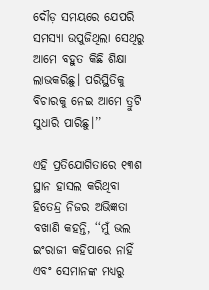ଦୌଡ଼ ସମୟରେ ଯେପରି ସମସ୍ୟା ଉପୁଜିଥିଲା ସେଥିରୁ ଆମେ ବହୁତ କିଛି ଶିକ୍ଷା ଲାଭକରିଛୁ। ପରିସ୍ଥିତିକୁ ବିଚାରକୁ ନେଇ ଆମେ ତ୍ରୁଟି ସୁଧାରି ପାରିଛୁ।’’

ଏହି ପ୍ରତିଯୋଗିତାରେ ୧୩ଶ ସ୍ଥାନ ହାସଲ କରିଥିବା ହିତେନ୍ଦ୍ର ନିଜର ଅଭିଜ୍ଞତା ବଖାଣି କହନ୍ତି, ‘‘ମୁଁ ଭଲ ଇଂରାଜୀ କହିପାରେ ନାହିଁ ଏବଂ ସେମାନଙ୍କ ମଧ୍ୟରୁ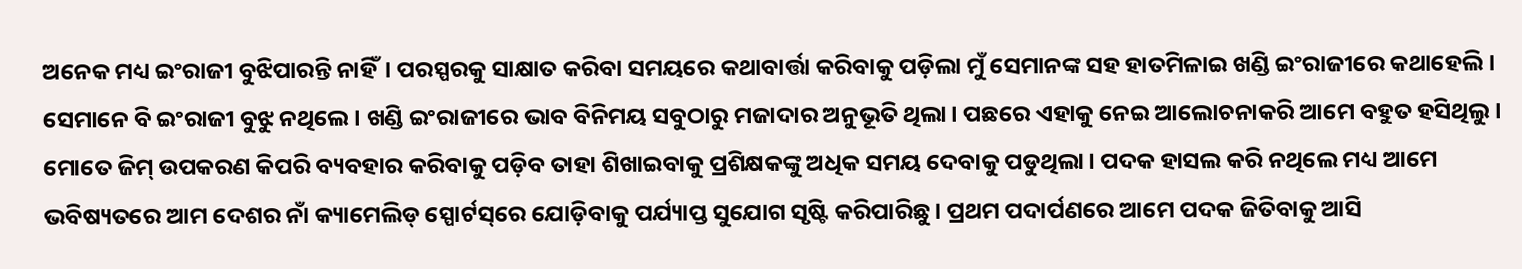ଅନେକ ମଧ୍ୟ ଇଂରାଜୀ ବୁଝିପାରନ୍ତି ନାହିଁ। ପରସ୍ପରକୁ ସାକ୍ଷାତ କରିବା ସମୟରେ କଥାବାର୍ତ୍ତା କରିବାକୁ ପଡ଼ିଲା ମୁଁ ସେମାନଙ୍କ ସହ ହାତମିଳାଇ ଖଣ୍ଡି ଇଂରାଜୀରେ କଥାହେଲି। ସେମାନେ ବି ଇଂରାଜୀ ବୁଝୁ ନଥିଲେ। ଖଣ୍ଡି ଇଂରାଜୀରେ ଭାବ ବିନିମୟ ସବୁଠାରୁ ମଜାଦାର ଅନୁଭୂତି ଥିଲା। ପଛରେ ଏହାକୁ ନେଇ ଆଲୋଚନାକରି ଆମେ ବହୁତ ହସିଥିଲୁ। ମୋତେ ଜିମ୍ ଉପକରଣ କିପରି ବ୍ୟବହାର କରିବାକୁ ପଡ଼ିବ ତାହା ଶିଖାଇବାକୁ ପ୍ରଶିକ୍ଷକଙ୍କୁ ଅଧିକ ସମୟ ଦେବାକୁ ପଡୁଥିଲା। ପଦକ ହାସଲ କରି ନଥିଲେ ମଧ୍ୟ ଆମେ ଭବିଷ୍ୟତରେ ଆମ ଦେଶର ନାଁ କ୍ୟାମେଲିଡ୍ ସ୍ପୋର୍ଟସ୍‌ରେ ଯୋଡ଼ିବାକୁ ପର୍ଯ୍ୟାପ୍ତ ସୁଯୋଗ ସୃଷ୍ଟି କରିପାରିଛୁ। ପ୍ରଥମ ପଦାର୍ପଣରେ ଆମେ ପଦକ ଜିତିବାକୁ ଆସି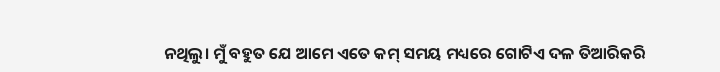ନଥିଲୁ। ମୁଁ ବହୁତ ଯେ ଆମେ ଏତେ କମ୍ ସମୟ ମଧ୍ୟରେ ଗୋଟିଏ ଦଳ ତିଆରିକରି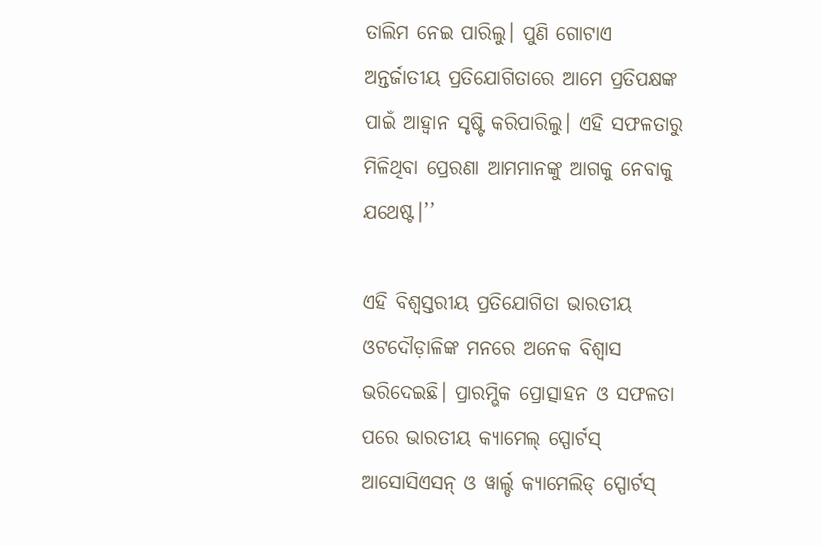ତାଲିମ ନେଇ ପାରିଲୁ। ପୁଣି ଗୋଟାଏ ଅନ୍ତର୍ଜାତୀୟ ପ୍ରତିଯୋଗିତାରେ ଆମେ ପ୍ରତିପକ୍ଷଙ୍କ ପାଇଁ ଆହ୍ବାନ ସୃଷ୍ଟି କରିପାରିଲୁ। ଏହି ସଫଳତାରୁ ମିଳିଥିବା ପ୍ରେରଣା ଆମମାନଙ୍କୁ ଆଗକୁ ନେବାକୁ ଯଥେଷ୍ଟ।’’

ଏହି ବିଶ୍ୱସ୍ତରୀୟ ପ୍ରତିଯୋଗିତା ଭାରତୀୟ ଓଟଦୌଡ଼ାଳିଙ୍କ ମନରେ ଅନେକ ବିଶ୍ୱାସ ଭରିଦେଇଛି। ପ୍ରାରମ୍ଭିକ ପ୍ରୋତ୍ସାହନ ଓ ସଫଳତା ପରେ ଭାରତୀୟ କ୍ୟାମେଲ୍‌ ସ୍ପୋର୍ଟସ୍ ଆସୋସିଏସନ୍ ଓ ୱାର୍ଲ୍ଡ କ୍ୟାମେଲିଡ୍ ସ୍ପୋର୍ଟସ୍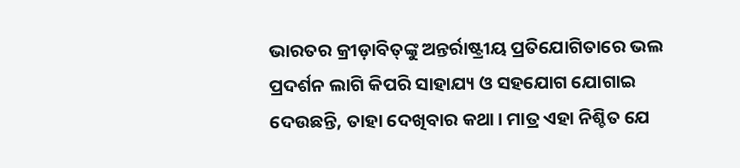ଭାରତର କ୍ରୀଡ଼ାବିତ୍‌ଙ୍କୁ ଅନ୍ତର୍ରାଷ୍ଟ୍ରୀୟ ପ୍ରତିଯୋଗିତାରେ ଭଲ ପ୍ରଦର୍ଶନ ଲାଗି କିପରି ସାହାଯ୍ୟ ଓ ସହଯୋଗ ଯୋଗାଇ ଦେଉଛନ୍ତି, ତାହା ଦେଖିବାର କଥା। ମାତ୍ର ଏହା ନିଶ୍ଚିତ ଯେ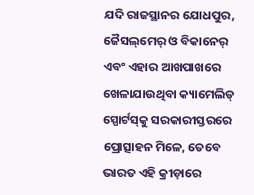ଯଦି ରାଜସ୍ଥାନର ଯୋଧପୁର, ଜୈସଲ୍‌ମେର୍‌ ଓ ବିକାନେର୍‌ ଏବଂ ଏହାର ଆଖପାଖରେ ଖେଳାଯାଉଥିବା କ୍ୟାମେଲିଡ୍ ସ୍ପୋର୍ଟସ୍‌କୁ ସରକାରୀସ୍ତରରେ ପ୍ରୋତ୍ସାହନ ମିଳେ, ତେବେ ଭାରତ ଏହି କ୍ରୀଡ଼ାରେ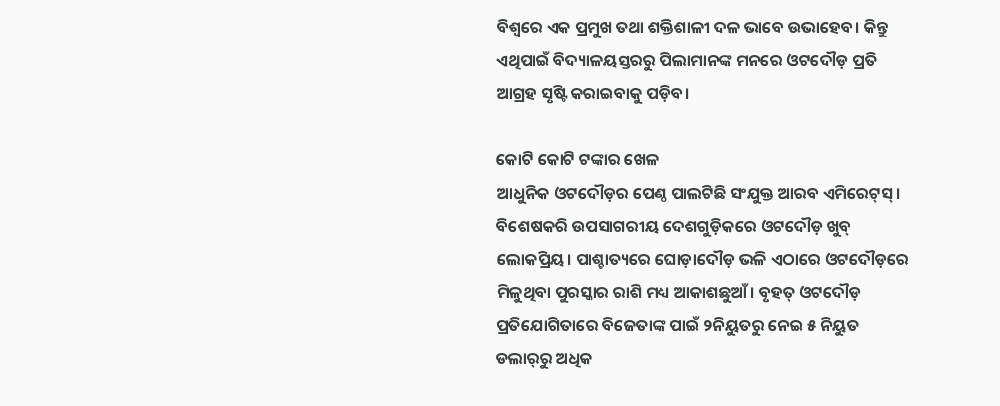ବିଶ୍ୱରେ ଏକ ପ୍ରମୁଖ ତଥା ଶକ୍ତିଶାଳୀ ଦଳ ଭାବେ ଉଭାହେବ। କିନ୍ତୁ ଏଥିପାଇଁ ବିଦ୍ୟାଳୟସ୍ତରରୁ ପିଲାମାନଙ୍କ ମନରେ ଓଟଦୌଡ଼ ପ୍ରତି ଆଗ୍ରହ ସୃଷ୍ଟି କରାଇବାକୁ ପଡ଼ିବ।

କୋଟି କୋଟି ଟଙ୍କାର ଖେଳ
ଆଧୁନିକ ଓଟଦୌଡ଼ର ପେଣ୍ଠ ପାଲଟିଛି ସଂଯୁକ୍ତ ଆରବ ଏମିରେଟ୍‌ସ୍‌। ବିଶେଷକରି ଉପସାଗରୀୟ ଦେଶଗୁଡ଼ିକରେ ଓଟଦୌଡ଼ ଖୁବ୍‌ ଲୋକପ୍ରିୟ। ପାଶ୍ଚାତ୍ୟରେ ଘୋଡ଼ାଦୌଡ଼ ଭଳି ଏଠାରେ ଓଟଦୌଡ଼ରେ ମିଳୁଥିବା ପୁରସ୍କାର ରାଶି ମଧ୍ୟ ଆକାଶଛୁଆଁ। ବୃହତ୍‌ ଓଟଦୌଡ଼ ପ୍ରତିଯୋଗିତାରେ ବିଜେତାଙ୍କ ପାଇଁ ୨ନିୟୁତରୁ ନେଇ ୫ ନିୟୁତ ଡଲାର୍‌ରୁ ଅଧିକ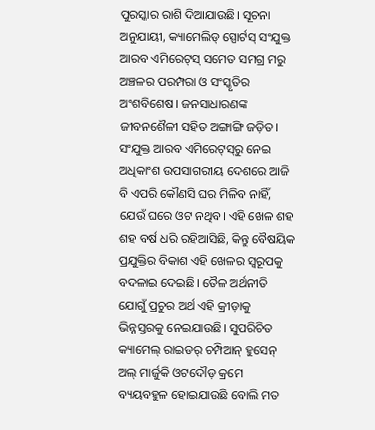ପୁରସ୍କାର ରାଶି ଦିଆଯାଉଛି। ସୂଚନା ଅନୁଯାୟୀ, କ୍ୟାମେଲିଡ୍ ସ୍ପୋର୍ଟସ୍ ସଂଯୁକ୍ତ ଆରବ ଏମିରେଟ୍‌ସ୍‌ ସମେତ ସମଗ୍ର ମରୁ ଅଞ୍ଚଳର ପରମ୍ପରା ଓ ସଂସ୍କୃତିର ଅଂଶବିଶେଷ। ଜନସାଧାରଣଙ୍କ ଜୀବନଶୈଳୀ ସହିତ ଅଙ୍ଗାଙ୍ଗି ଜଡ଼ିତ। ସଂଯୁକ୍ତ ଆରବ ଏମିରେଟ୍‌ସ୍‌ରୁ ନେଇ ଅଧିକାଂଶ ଉପସାଗରୀୟ ଦେଶରେ ଆଜି ବି ଏପରି କୌଣସି ଘର ମିଳିବ ନାହିଁ, ଯେଉଁ ଘରେ ଓଟ ନଥିବ। ଏହି ଖେଳ ଶହ ଶହ ବର୍ଷ ଧରି ରହିଆସିଛି, କିନ୍ତୁ ବୈଷୟିକ ପ୍ରଯୁକ୍ତିର ବିକାଶ ଏହି ଖେଳର ସ୍ବରୂପକୁ ବଦଳାଇ ଦେଇଛି। ତୈଳ ଅର୍ଥନୀତି ଯୋଗୁଁ ପ୍ରଚୁର ଅର୍ଥ ଏହି କ୍ରୀଡ଼ାକୁ ଭିନ୍ନସ୍ତରକୁ ନେଇଯାଉଛି। ସୁପରିଚିତ କ୍ୟାମେଲ୍‌ ରାଇଡର୍ ଚମ୍ପିଆନ୍‌ ହୁସେନ୍ ଅଲ୍ ମାର୍ଜୁକି ଓଟଦୌଡ଼ କ୍ରମେ ବ୍ୟୟବହୁଳ ହୋଇଯାଉଛି ବୋଲି ମତ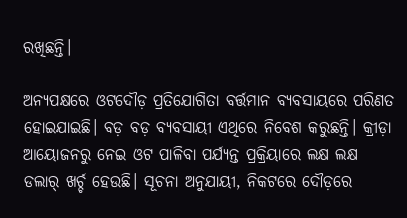ରଖିଛନ୍ତି।

ଅନ୍ୟପକ୍ଷରେ ଓଟଦୌଡ଼ ପ୍ରତିଯୋଗିତା ବର୍ତ୍ତମାନ ବ୍ୟବସାୟରେ ପରିଣତ ହୋଇଯାଇଛି। ବଡ଼ ବଡ଼ ବ୍ୟବସାୟୀ ଏଥିରେ ନିବେଶ କରୁଛନ୍ତି। କ୍ରୀଡ଼ା ଆୟୋଜନରୁ ନେଇ ଓଟ ପାଳିବା ପର୍ଯ୍ୟନ୍ତ ପ୍ରକ୍ରିୟାରେ ଲକ୍ଷ ଲକ୍ଷ ଡଲାର୍‌ ଖର୍ଚ୍ଚ ହେଉଛି। ସୂଚନା ଅନୁଯାୟୀ, ନିକଟରେ ଦୌଡ଼ରେ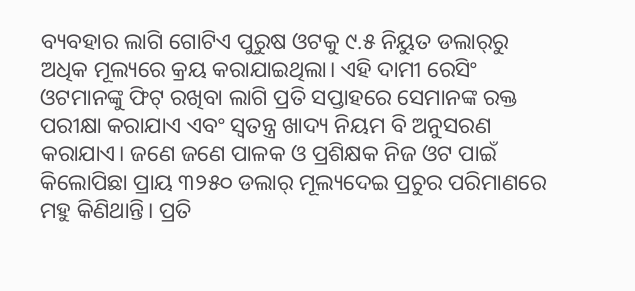ବ୍ୟବହାର ଲାଗି ଗୋଟିଏ ପୁରୁଷ ଓଟକୁ ୯.୫ ନିୟୁତ ଡଲାର୍‌ରୁ ଅଧିକ ମୂଲ୍ୟରେ କ୍ରୟ କରାଯାଇଥିଲା। ଏହି ଦାମୀ ରେସିଂ ଓଟମାନଙ୍କୁ ଫିଟ୍‌ ରଖିବା ଲାଗି ପ୍ରତି ସପ୍ତାହରେ ସେମାନଙ୍କ ରକ୍ତ ପରୀକ୍ଷା କରାଯାଏ ଏବଂ ସ୍ୱତନ୍ତ୍ର ଖାଦ୍ୟ ନିୟମ ବି ଅନୁସରଣ କରାଯାଏ। ଜଣେ ଜଣେ ପାଳକ ଓ ପ୍ରଶିକ୍ଷକ ନିଜ ଓଟ ପାଇଁ କିଲୋପିଛା ପ୍ରାୟ ୩୨୫୦ ଡଲାର୍‌ ମୂଲ୍ୟଦେଇ ପ୍ରଚୁର ପରିମାଣରେ ମହୁ କିଣିଥାନ୍ତି। ପ୍ରତି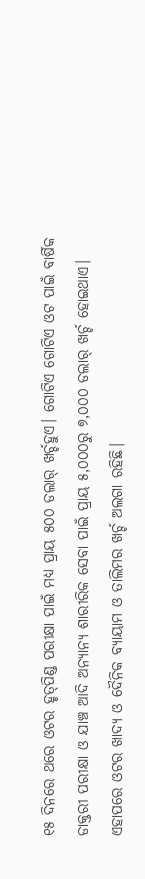୧୫ ଦିନରେ ଥରେ ଓଟର ହୃତ୍‌ପିଣ୍ଡ ପରୀକ୍ଷା ପାଇଁ ମଧ୍ୟ ପ୍ରାୟ ୫୦୦ ଡଲାର୍‌ ଖର୍ଚ୍ଚହୁଏ। ଗୋଟିଏ ଗୋଟିଏ ଓଟ ପାଇଁ ବାର୍ଷିକ ଡାକ୍ତରୀ ପରୀକ୍ଷା ଓ ଯାଞ୍ଚ ଆଦି ଅନ୍ୟାନ୍ୟ ଶାରୀରିକ ସେବା ପାଇଁ ପ୍ରାୟ ୫,୦୦୦ରୁ ୭,୦୦୦ ଡଲାର୍‌ ଖର୍ଚ୍ଚ ହୋଇଥାଏ। ଏହାପରେ ଓଟର ଖାଦ୍ୟ ଓ ଦୈନିକ ବ୍ୟାୟାମ ଓ ତାଲିମର ଖର୍ଚ୍ଚ ଅଲଗା ରହିଛି।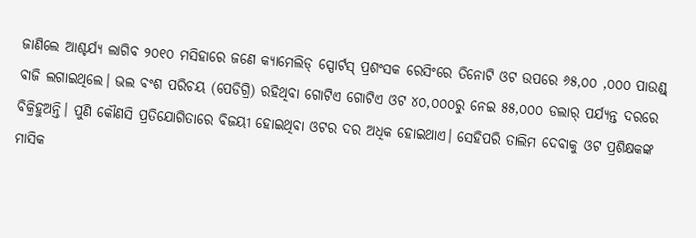ଜାଣିଲେ ଆଶ୍ଚର୍ଯ୍ୟ ଲାଗିବ ୨୦୧୦ ମସିହାରେ ଜଣେ କ୍ୟାମେଲିଡ୍ ସ୍ପୋର୍ଟସ୍ ପ୍ରଶଂସକ ରେସିଂରେ ତିନୋଟି ଓଟ ଉପରେ ୬୫,୦୦ ,୦୦୦ ପାଉଣ୍ଡ୍‌ ବାଜି ଲଗାଇଥିଲେ। ଭଲ ବଂଶ ପରିଚୟ (ପେଡିଗ୍ରି) ରହିଥିବା ଗୋଟିଏ ଗୋଟିଏ ଓଟ ୪୦,୦୦୦ରୁ ନେଇ ୫୫,୦୦୦ ଡଲାର୍‌ ପର୍ଯ୍ୟନ୍ତ ଦରରେ ବିକ୍ରିହୁଅନ୍ତି। ପୁଣି କୌଣସି ପ୍ରତିଯୋଗିତାରେ ବିଜୟୀ ହୋଇଥିବା ଓଟର ଦର ଅଧିକ ହୋଇଥାଏ। ସେହିପରି ତାଲିମ ଦେବାକୁ ଓଟ ପ୍ରଶିକ୍ଷକଙ୍କ ମାସିକ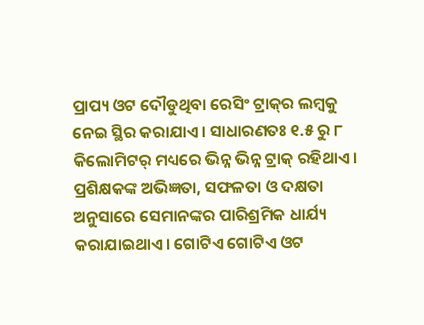ପ୍ରାପ୍ୟ ଓଟ ଦୌଡୁଥିବା ରେସିଂ ଟ୍ରାକ୍‌ର ଲମ୍ବକୁ ନେଇ ସ୍ଥିର କରାଯାଏ। ସାଧାରଣତଃ ୧.୫ ରୁ ୮ କିଲୋମିଟର୍‌ ମଧ୍ୟରେ ଭିନ୍ନ ଭିନ୍ନ ଟ୍ରାକ୍‌ ରହିଥାଏ। ପ୍ରଶିକ୍ଷକଙ୍କ ଅଭିଜ୍ଞତା, ସଫଳତା ଓ ଦକ୍ଷତା ଅନୁସାରେ ସେମାନଙ୍କର ପାରିଶ୍ରମିକ ଧାର୍ଯ୍ୟ କରାଯାଇଥାଏ। ଗୋଟିଏ ଗୋଟିଏ ଓଟ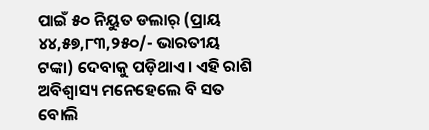ପାଇଁ ୫୦ ନିୟୁତ ଡଲାର୍‌ (ପ୍ରାୟ ୪୪,୫୭,୮୩,୨୫୦/- ଭାରତୀୟ ଟଙ୍କା) ଦେବାକୁ ପଡ଼ିଥାଏ। ଏହି ରାଶି ଅବିଶ୍ବାସ୍ୟ ମନେହେଲେ ବି ସତ ବୋଲି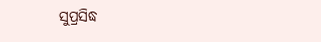ସୁପ୍ରସିଦ୍ଧ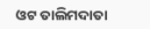ଓଟ ତାଲିମଦାତା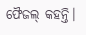ଫୈଜଲ୍ କହନ୍ତି।